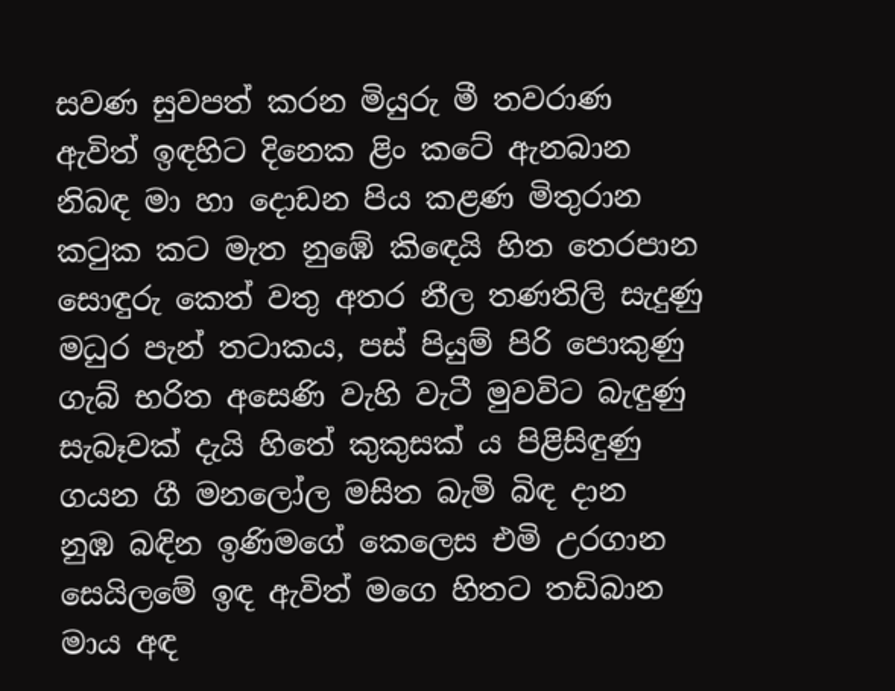සවණ සුවපත් කරන මියුරු මී තවරාණ
ඇවිත් ඉඳහිට දිනෙක ළිං කටේ ඇනබාන
නිබඳ මා හා දොඩන පිය කළණ මිතුරාන
කටුක කට මැත නුඹේ කිඳෙයි හිත තෙරපාන
සොඳුරු කෙත් වතු අතර නීල තණතිලි සැදුණු
මධුර පැන් තටාකය, පස් පියුම් පිරි පොකුණු
ගැබ් භරිත අසෙණි වැහි වැටී මුවවිට බැඳුණු
සැබෑවක් දැයි හිතේ කුකුසක් ය පිළිසිඳුණු
ගයන ගී මනලෝල මසිත බැමි බිඳ දාන
නුඹ බඳින ඉණිමගේ කෙලෙස එමි උරගාන
සෙයිලමේ ඉඳ ඇවිත් මගෙ හිතට තඩිබාන
මාය අඳ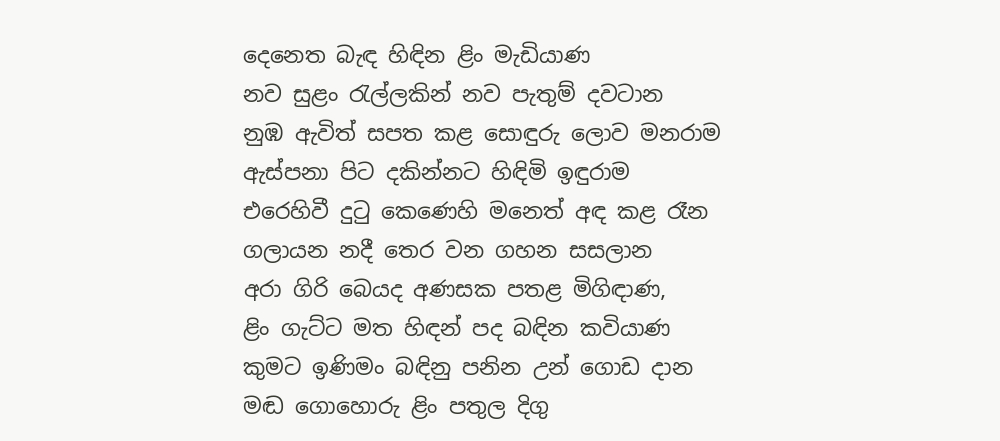දෙනෙත බැඳ හිඳින ළිං මැඩියාණ
නව සුළං රැල්ලකින් නව පැතුම් දවටාන
නුඹ ඇවිත් සපත කළ සොඳුරු ලොව මනරාම
ඇස්පනා පිට දකින්නට හිඳිමි ඉඳුරාම
එරෙහිවී දුටු කෙණෙහි මනෙත් අඳ කළ රෑන
ගලායන නදී තෙර වන ගහන සසලාන
අරා ගිරි බෙයද අණසක පතළ මිගිඳාණ,
ළිං ගැට්ට මත හිඳන් පද බඳින කවියාණ
කුමට ඉණිමං බඳිනු පනින උන් ගොඩ දාන
මඬ ගොහොරු ළිං පතුල දිගු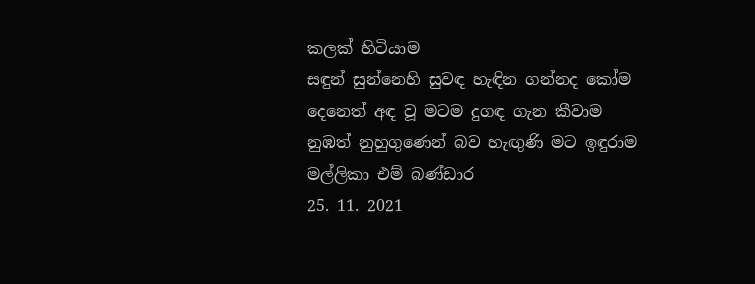කලක් හිටියාම
සඳුන් සුන්නෙහි සුවඳ හැඳින ගන්නද කෝම
දෙනෙත් අඳ වූ මටම දුගඳ ගැන කීවාම
නුඹත් නුහුගුණෙන් බව හැඟුණි මට ඉඳුරාම
මල්ලිකා එම් බණ්ඩාර
25. 11. 2021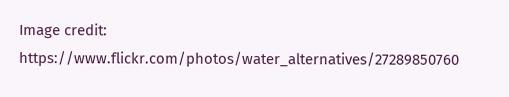Image credit: https://www.flickr.com/photos/water_alternatives/27289850760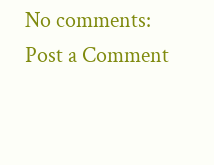No comments:
Post a Comment